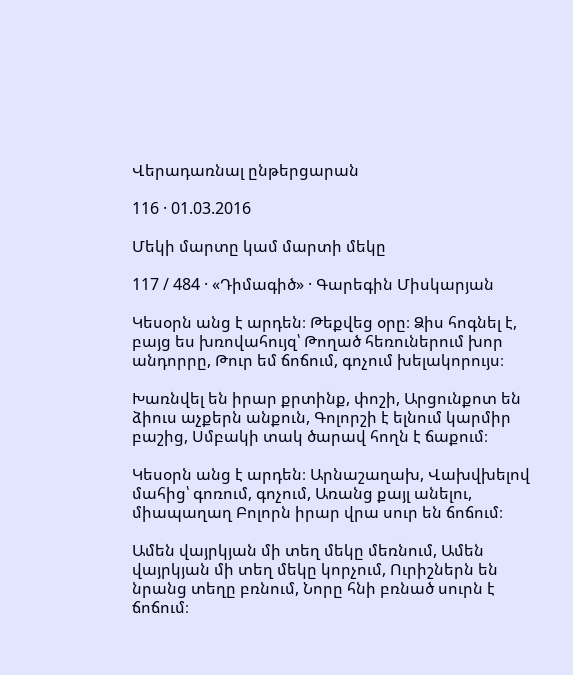Վերադառնալ ընթերցարան

116 · 01.03.2016

Մեկի մարտը կամ մարտի մեկը

117 / 484 · «Դիմագիծ» · Գարեգին Միսկարյան

Կեսօրն անց է արդեն։ Թեքվեց օրը։ Ձիս հոգնել է, բայց ես խռովահույզ՝ Թողած հեռուներում խոր անդորրը, Թուր եմ ճոճում, գոչում խելակորույս։

Խառնվել են իրար քրտինք, փոշի, Արցունքոտ են ձիուս աչքերն անքուն, Գոլորշի է ելնում կարմիր բաշից, Սմբակի տակ ծարավ հողն է ճաքում։

Կեսօրն անց է արդեն։ Արնաշաղախ, Վախվխելով մահից՝ գոռում, գոչում, Առանց քայլ անելու, միապաղաղ Բոլորն իրար վրա սուր են ճոճում։

Ամեն վայրկյան մի տեղ մեկը մեռնում, Ամեն վայրկյան մի տեղ մեկը կորչում, Ուրիշներն են նրանց տեղը բռնում, Նորը հնի բռնած սուրն է ճոճում։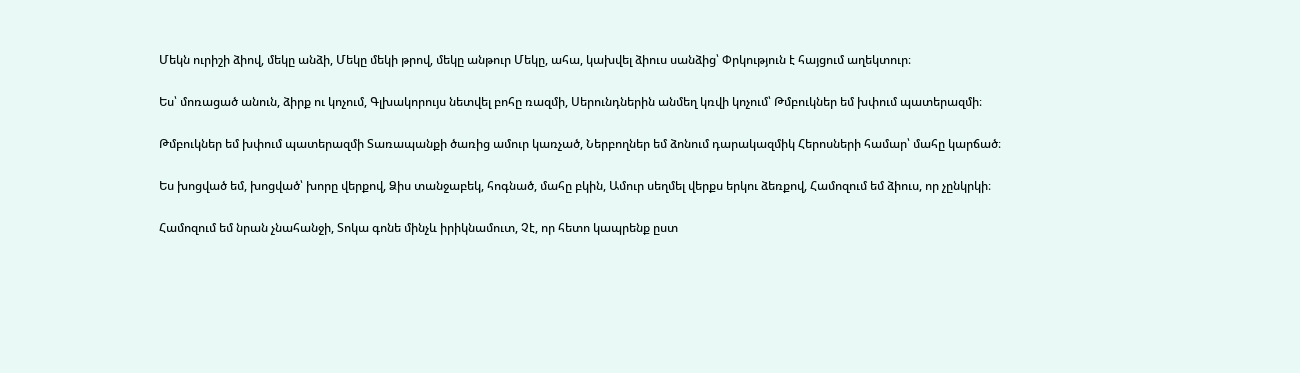Մեկն ուրիշի ձիով, մեկը անձի, Մեկը մեկի թրով, մեկը անթուր Մեկը, ահա, կախվել ձիուս սանձից՝ Փրկություն է հայցում աղեկտուր։

Ես՝ մոռացած անուն, ձիրք ու կոչում, Գլխակորույս նետվել բոհը ռազմի, Սերունդներին անմեղ կռվի կոչում՝ Թմբուկներ եմ խփում պատերազմի։

Թմբուկներ եմ խփում պատերազմի Տառապանքի ծառից ամուր կառչած, Ներբողներ եմ ձոնում դարակազմիկ Հերոսների համար՝ մահը կարճած։

Ես խոցված եմ, խոցված՝ խորը վերքով, Ձիս տանջաբեկ, հոգնած, մահը բկին, Ամուր սեղմել վերքս երկու ձեռքով, Համոզում եմ ձիուս, որ չընկրկի։

Համոզում եմ նրան չնահանջի, Տոկա գոնե մինչև իրիկնամուտ, Չէ, որ հետո կապրենք ըստ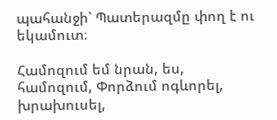պահանջի՝ Պատերազմը փող է ու եկամուտ։

Համոզում եմ նրան, ես, համոզում, Փորձում ոգևորել, խրախուսել,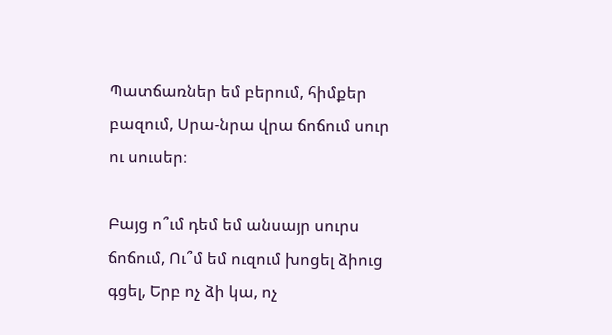Պատճառներ եմ բերում, հիմքեր բազում, Սրա-նրա վրա ճոճում սուր ու սուսեր։

Բայց ո՞ւմ դեմ եմ անսայր սուրս ճոճում, Ու՞մ եմ ուզում խոցել ձիուց գցել, Երբ ոչ ձի կա, ոչ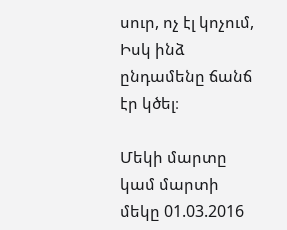սուր, ոչ էլ կոչում, Իսկ ինձ ընդամենը ճանճ էր կծել։

Մեկի մարտը կամ մարտի մեկը 01.03.2016